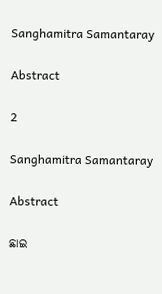Sanghamitra Samantaray

Abstract

2

Sanghamitra Samantaray

Abstract

ଛାଇ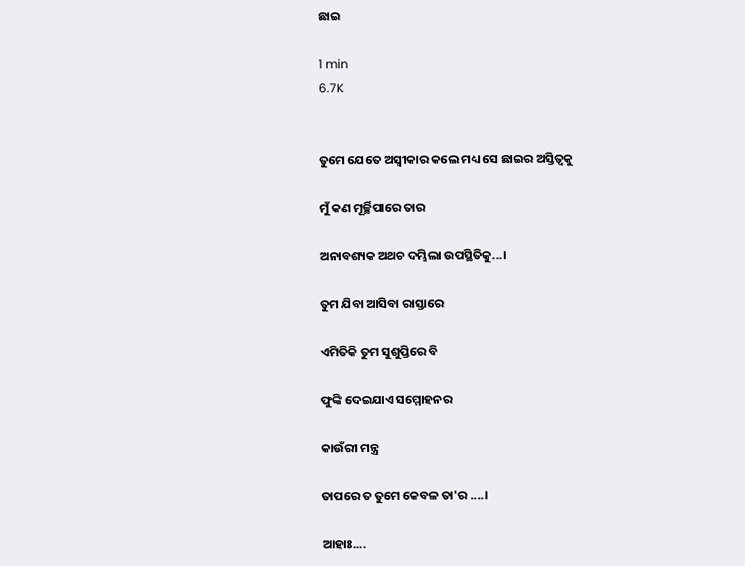ଛାଇ

1 min
6.7K


ତୁମେ ଯେତେ ଅସ୍ଵୀକାର କଲେ ମଧ୍ୟ ସେ ଛାଇର ଅସ୍ତିତ୍ବକୁ

ମୁଁ କଣ ମୂର୍ଚ୍ଛିପାରେ ତାର

ଅନାବଶ୍ୟକ ଅଥଚ ଦମ୍ଭିଲା ଉପସ୍ଥିତିକୁ...।

ତୁମ ଯିବା ଆସିବା ରାସ୍ତାରେ

ଏମିତିକି ତୁମ ସୁଶୁପ୍ତିରେ ବି

ଫୁଙ୍କି ଦେଇଯାଏ ସମ୍ମୋହନର

କାଉଁରୀ ମନ୍ତ୍ର

ତାପରେ ତ ତୁମେ କେବଳ ତା'ର ....।

ଆହାଃ....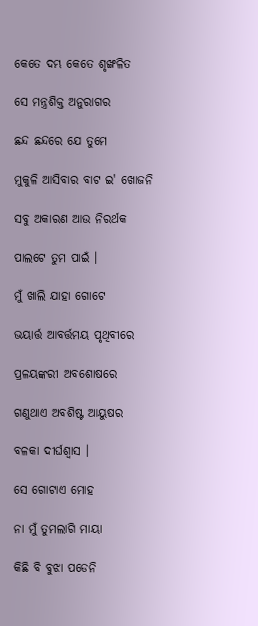କେତେ ଦମ୍ଭ କେତେ ଶୃଙ୍ଖଳିତ

ସେ ମନ୍ତ୍ରଶିକ୍ତ ଅନୁରାଗର

ଛନ୍ଦ ଛନ୍ଦରେ ଯେ ତୁମେ

ମୁକୁଳି ଆସିବାର ବାଟ ଇ' ଖୋଜନି

ସବୁ ଅକାରଣ ଆଉ ନିରର୍ଥକ

ପାଲଟେ ତୁମ ପାଇଁ ।

ମୁଁ ଖାଲି ଯାହା ଗୋଟେ

ଭୟାର୍ତ୍ତ ଆବର୍ତ୍ତମୟ ପୃଥିବୀରେ

ପ୍ରଳୟଙ୍କରୀ ଅବଶୋଷରେ

ଗଣୁଥାଏ ଅବଶିଷ୍ଟ ଆୟୁଷର

ବଳକା ଦୀର୍ଘଶ୍ଵାସ ।

ସେ ଗୋଟାଏ ମୋହ

ନା ମୁଁ ତୁମଲାଗି ମାୟା

କିଛି ବି ବୁଝା ପଡେନି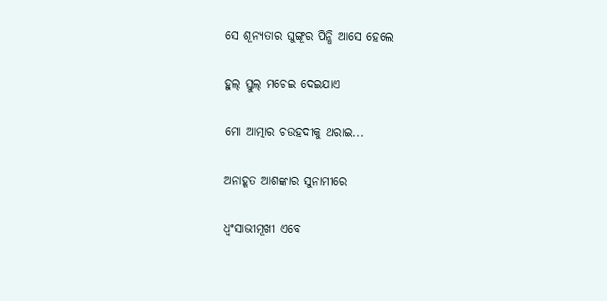ସେ ଶୂନ୍ୟତାର ଘୁଙ୍ଗୂର ପିନ୍ଧି ଆସେ ହେଲେ

ହୁଲ୍ ସ୍ତୁଲ୍ ମଚେଇ ଦେଇଯାଏ

ମୋ ଆତ୍ମାର ଚଉହଦୀକୁ ଥରାଇ...

ଅନାହୂତ ଆଶଙ୍କାର ସୁନାମୀରେ

ଧ୍ବଂସାଭୀମୂଖୀ ଏବେ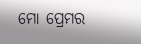ମୋ ପ୍ରେମର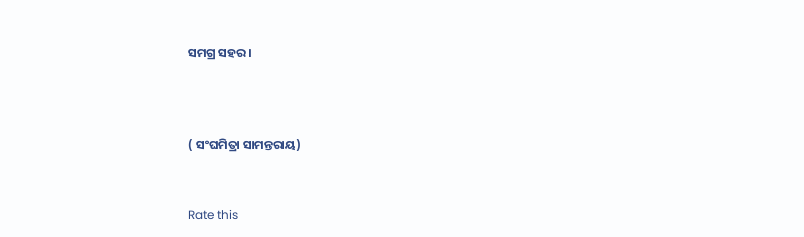ସମଗ୍ର ସହର ।



( ସଂଘମିତ୍ରା ସାମନ୍ତରାୟ)


Rate this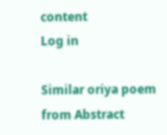content
Log in

Similar oriya poem from Abstract